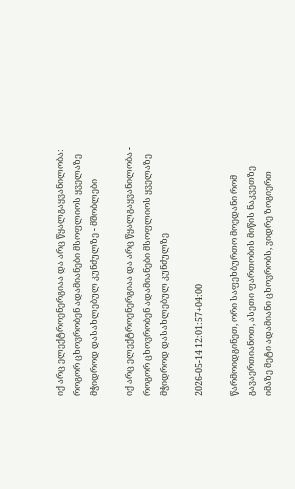იქ არც ელექტროენერგიაა და არც წყალგაყვანილობა: როგორ ცხოვრობენ ადამიანები მსოფლიოს ყველაზე მჭიდროდ დასახლებულ კუნძულზე - მშობლები

იქ არც ელექტროენერგიაა და არც წყალგაყვანილობა - როგორ ცხოვრობენ ადამიანები მსოფლიოს ყველაზე მჭიდროდ დასახლებულ კუნძულზე

2026-05-14 12:01:57+04:00

წარმოიდგინეთ, ორი საფეხბურთო მოედანი რომ გავაერთიანოთ, ასეთი ფართობის მიწის ნაკვეთზე იმაზე მეტი ადამიანი ცხოვრობს, ვიდრე ზოგიერთ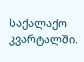საქალაქო კვარტალში.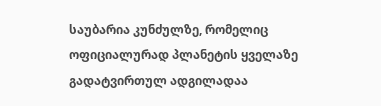საუბარია კუნძულზე, რომელიც ოფიციალურად პლანეტის ყველაზე გადატვირთულ ადგილადაა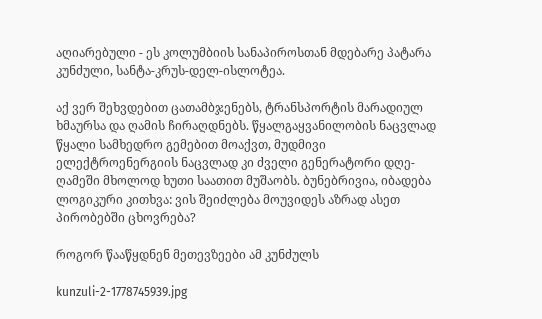აღიარებული - ეს კოლუმბიის სანაპიროსთან მდებარე პატარა კუნძული, სანტა-კრუს-დელ-ისლოტეა.

აქ ვერ შეხვდებით ცათამბჯენებს, ტრანსპორტის მარადიულ ხმაურსა და ღამის ჩირაღდნებს. წყალგაყვანილობის ნაცვლად წყალი სამხედრო გემებით მოაქვთ, მუდმივი ელექტროენერგიის ნაცვლად კი ძველი გენერატორი დღე-ღამეში მხოლოდ ხუთი საათით მუშაობს. ბუნებრივია, იბადება ლოგიკური კითხვა: ვის შეიძლება მოუვიდეს აზრად ასეთ პირობებში ცხოვრება?

როგორ წააწყდნენ მეთევზეები ამ კუნძულს

kunzuli-2-1778745939.jpg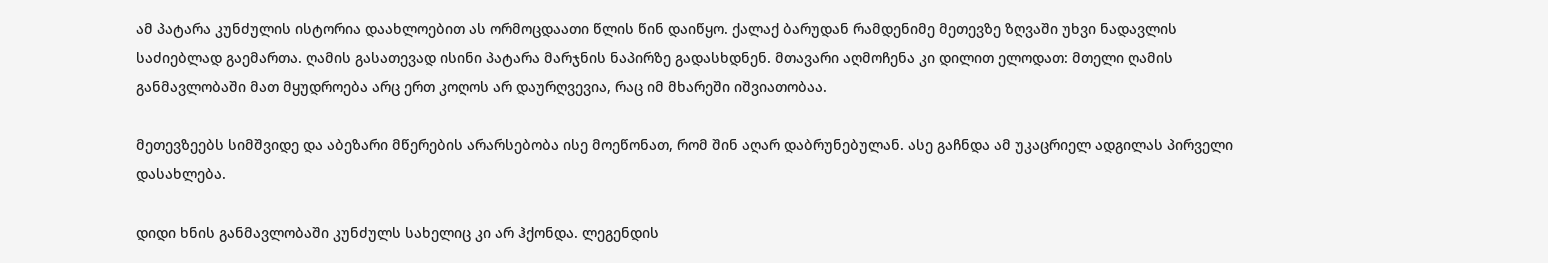ამ პატარა კუნძულის ისტორია დაახლოებით ას ორმოცდაათი წლის წინ დაიწყო. ქალაქ ბარუდან რამდენიმე მეთევზე ზღვაში უხვი ნადავლის საძიებლად გაემართა. ღამის გასათევად ისინი პატარა მარჯნის ნაპირზე გადასხდნენ. მთავარი აღმოჩენა კი დილით ელოდათ: მთელი ღამის განმავლობაში მათ მყუდროება არც ერთ კოღოს არ დაურღვევია, რაც იმ მხარეში იშვიათობაა.

მეთევზეებს სიმშვიდე და აბეზარი მწერების არარსებობა ისე მოეწონათ, რომ შინ აღარ დაბრუნებულან. ასე გაჩნდა ამ უკაცრიელ ადგილას პირველი დასახლება.

დიდი ხნის განმავლობაში კუნძულს სახელიც კი არ ჰქონდა. ლეგენდის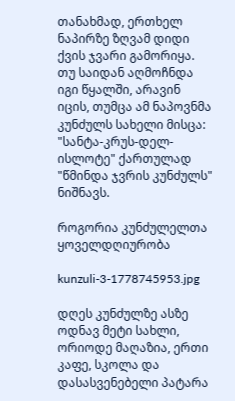თანახმად, ერთხელ ნაპირზე ზღვამ დიდი ქვის ჯვარი გამორიყა. თუ საიდან აღმოჩნდა იგი წყალში, არავინ იცის, თუმცა ამ ნაპოვნმა კუნძულს სახელი მისცა: "სანტა-კრუს-დელ-ისლოტე" ქართულად "წმინდა ჯვრის კუნძულს" ნიშნავს.

როგორია კუნძულელთა ყოველდღიურობა

kunzuli-3-1778745953.jpg

დღეს კუნძულზე ასზე ოდნავ მეტი სახლი, ორიოდე მაღაზია, ერთი კაფე, სკოლა და დასასვენებელი პატარა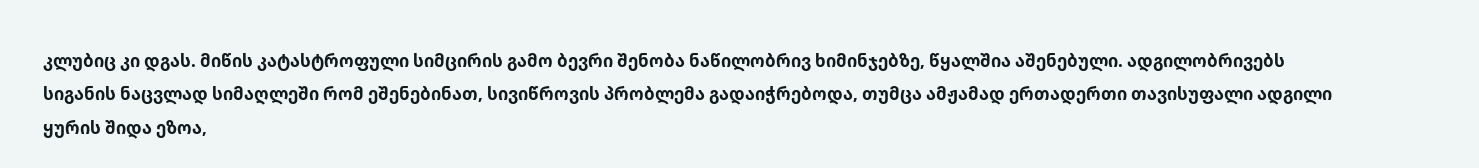კლუბიც კი დგას. მიწის კატასტროფული სიმცირის გამო ბევრი შენობა ნაწილობრივ ხიმინჯებზე, წყალშია აშენებული. ადგილობრივებს სიგანის ნაცვლად სიმაღლეში რომ ეშენებინათ, სივიწროვის პრობლემა გადაიჭრებოდა, თუმცა ამჟამად ერთადერთი თავისუფალი ადგილი ყურის შიდა ეზოა,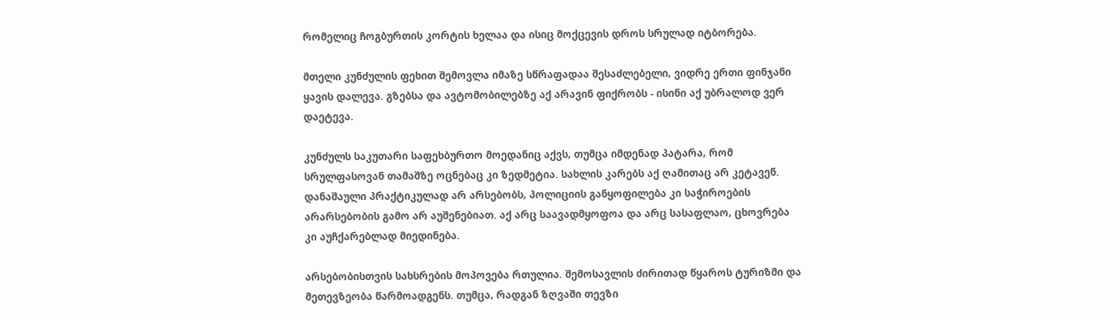რომელიც ჩოგბურთის კორტის ხელაა და ისიც მოქცევის დროს სრულად იტბორება.

მთელი კუნძულის ფეხით შემოვლა იმაზე სწრაფადაა შესაძლებელი, ვიდრე ერთი ფინჯანი ყავის დალევა. გზებსა და ავტომობილებზე აქ არავინ ფიქრობს - ისინი აქ უბრალოდ ვერ დაეტევა.

კუნძულს საკუთარი საფეხბურთო მოედანიც აქვს, თუმცა იმდენად პატარა, რომ სრულფასოვან თამაშზე ოცნებაც კი ზედმეტია. სახლის კარებს აქ ღამითაც არ კეტავენ. დანაშაული პრაქტიკულად არ არსებობს, პოლიციის განყოფილება კი საჭიროების არარსებობის გამო არ აუშენებიათ. აქ არც საავადმყოფოა და არც სასაფლაო, ცხოვრება კი აუჩქარებლად მიედინება.

არსებობისთვის სახსრების მოპოვება რთულია. შემოსავლის ძირითად წყაროს ტურიზმი და მეთევზეობა წარმოადგენს. თუმცა, რადგან ზღვაში თევზი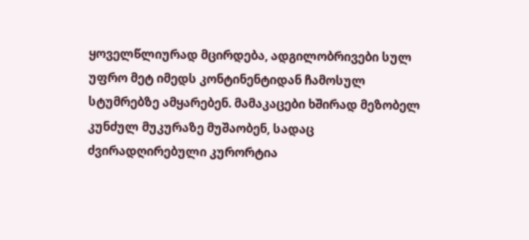ყოველწლიურად მცირდება, ადგილობრივები სულ უფრო მეტ იმედს კონტინენტიდან ჩამოსულ სტუმრებზე ამყარებენ. მამაკაცები ხშირად მეზობელ კუნძულ მუკურაზე მუშაობენ, სადაც ძვირადღირებული კურორტია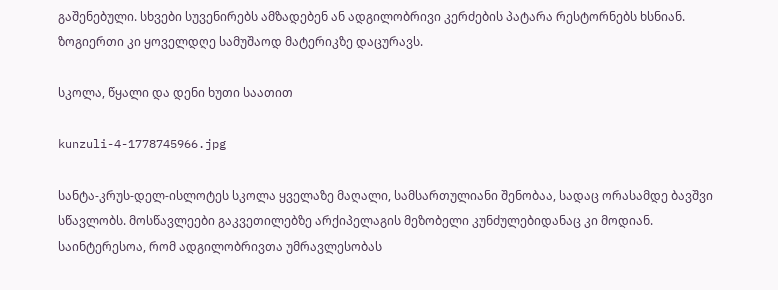გაშენებული. სხვები სუვენირებს ამზადებენ ან ადგილობრივი კერძების პატარა რესტორნებს ხსნიან. ზოგიერთი კი ყოველდღე სამუშაოდ მატერიკზე დაცურავს.

სკოლა, წყალი და დენი ხუთი საათით

kunzuli-4-1778745966.jpg

სანტა-კრუს-დელ-ისლოტეს სკოლა ყველაზე მაღალი, სამსართულიანი შენობაა, სადაც ორასამდე ბავშვი სწავლობს. მოსწავლეები გაკვეთილებზე არქიპელაგის მეზობელი კუნძულებიდანაც კი მოდიან. საინტერესოა, რომ ადგილობრივთა უმრავლესობას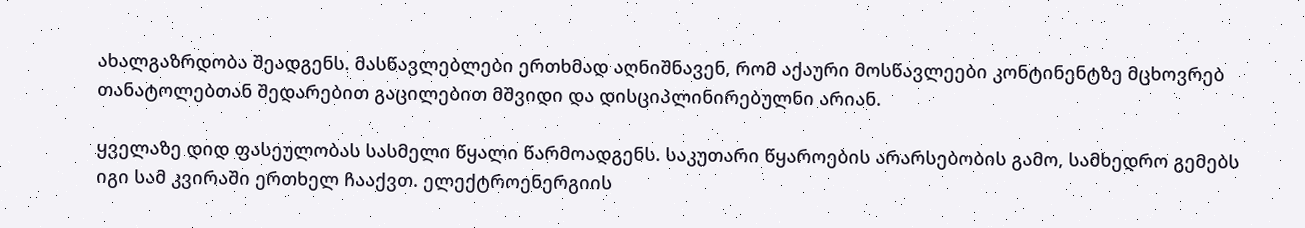ახალგაზრდობა შეადგენს. მასწავლებლები ერთხმად აღნიშნავენ, რომ აქაური მოსწავლეები კონტინენტზე მცხოვრებ თანატოლებთან შედარებით გაცილებით მშვიდი და დისციპლინირებულნი არიან.

ყველაზე დიდ ფასეულობას სასმელი წყალი წარმოადგენს. საკუთარი წყაროების არარსებობის გამო, სამხედრო გემებს იგი სამ კვირაში ერთხელ ჩააქვთ. ელექტროენერგიის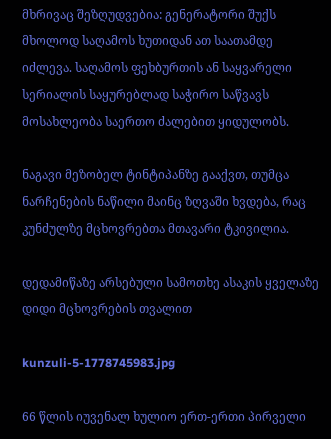მხრივაც შეზღუდვებია: გენერატორი შუქს მხოლოდ საღამოს ხუთიდან ათ საათამდე იძლევა. საღამოს ფეხბურთის ან საყვარელი სერიალის საყურებლად საჭირო საწვავს მოსახლეობა საერთო ძალებით ყიდულობს.

ნაგავი მეზობელ ტინტიპანზე გააქვთ, თუმცა ნარჩენების ნაწილი მაინც ზღვაში ხვდება, რაც კუნძულზე მცხოვრებთა მთავარი ტკივილია.

დედამიწაზე არსებული სამოთხე ასაკის ყველაზე დიდი მცხოვრების თვალით

kunzuli-5-1778745983.jpg

66 წლის იუვენალ ხულიო ერთ-ერთი პირველი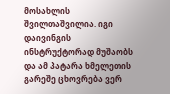მოსახლის შვილთაშვილია. იგი დაივინგის ინსტრუქტორად მუშაობს და ამ პატარა ხმელეთის გარეშე ცხოვრება ვერ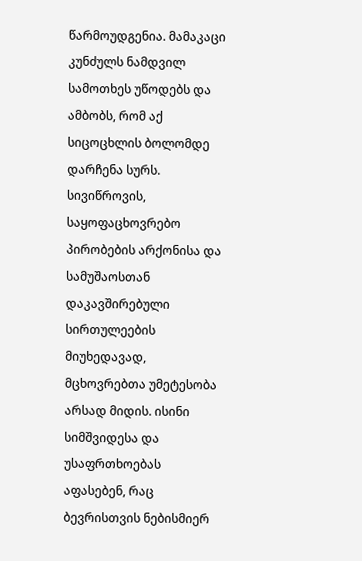წარმოუდგენია. მამაკაცი კუნძულს ნამდვილ სამოთხეს უწოდებს და ამბობს, რომ აქ სიცოცხლის ბოლომდე დარჩენა სურს. სივიწროვის, საყოფაცხოვრებო პირობების არქონისა და სამუშაოსთან დაკავშირებული სირთულეების მიუხედავად, მცხოვრებთა უმეტესობა არსად მიდის. ისინი სიმშვიდესა და უსაფრთხოებას აფასებენ, რაც ბევრისთვის ნებისმიერ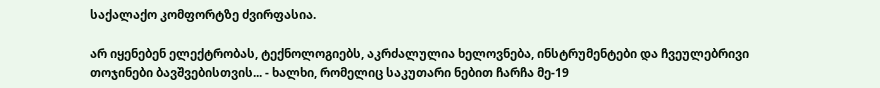საქალაქო კომფორტზე ძვირფასია.

არ იყენებენ ელექტრობას, ტექნოლოგიებს, აკრძალულია ხელოვნება, ინსტრუმენტები და ჩვეულებრივი თოჯინები ბავშვებისთვის... - ხალხი, რომელიც საკუთარი ნებით ჩარჩა მე-19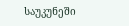საუკუნეში